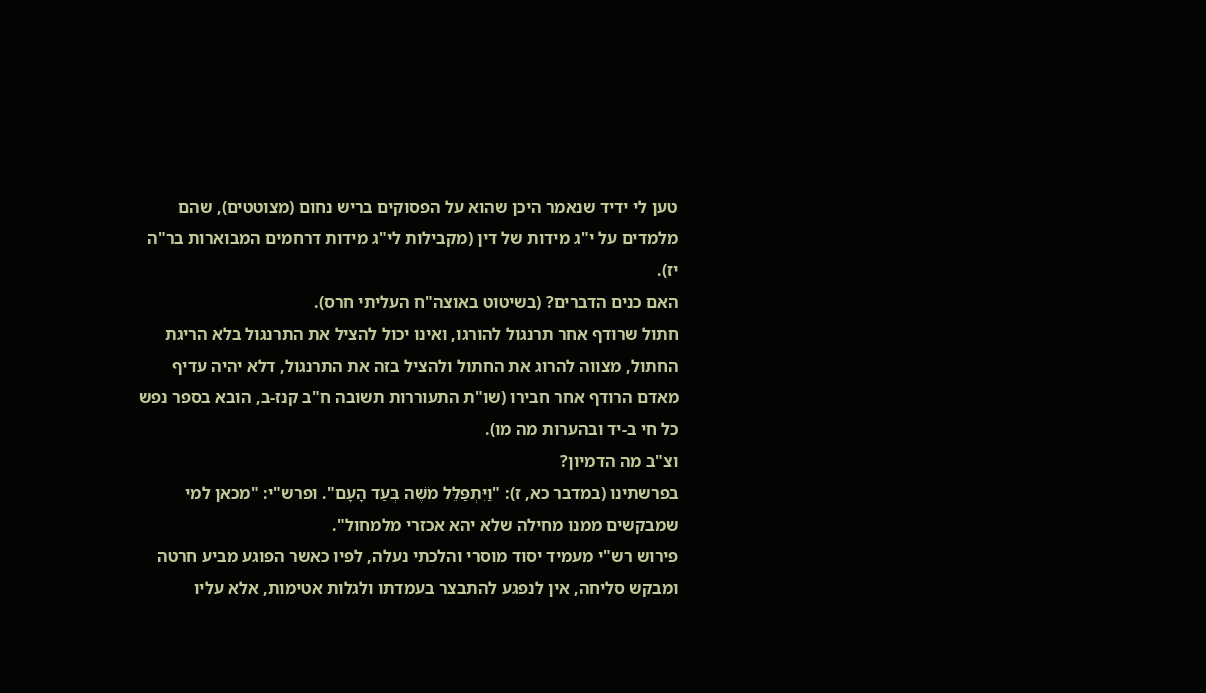טען לי ידיד שנאמר היכן שהוא על הפסוקים בריש נחום (מצוטטים), שהם מלמדים על י"ג מידות של דין (מקבילות לי"ג מידות דרחמים המבוארות בר"ה יז).
האם כנים הדברים? (בשיטוט באוצה"ח העליתי חרס).
חתול שרודף אחר תרנגול להורגו, ואינו יכול להציל את התרנגול בלא הריגת החתול, מצווה להרוג את החתול ולהציל בזה את התרנגול, דלא יהיה עדיף מאדם הרודף אחר חבירו (שו"ת התעוררות תשובה ח"ב קנז-ב, הובא בספר נפש כל חי ב-יד ובהערות מה מו).
וצ"ב מה הדמיון?
בפרשתינו (במדבר כא, ז): "וַיִּתְפַּלֵּל מֹשֶׁה בְּעַד הָעָם". ופרש"י: "מכאן למי שמבקשים ממנו מחילה שלא יהא אכזרי מלמחול".
פירוש רש"י מעמיד יסוד מוסרי והלכתי נעלה, לפיו כאשר הפוגע מביע חרטה ומבקש סליחה, אין לנפגע להתבצר בעמדתו ולגלות אטימות, אלא עליו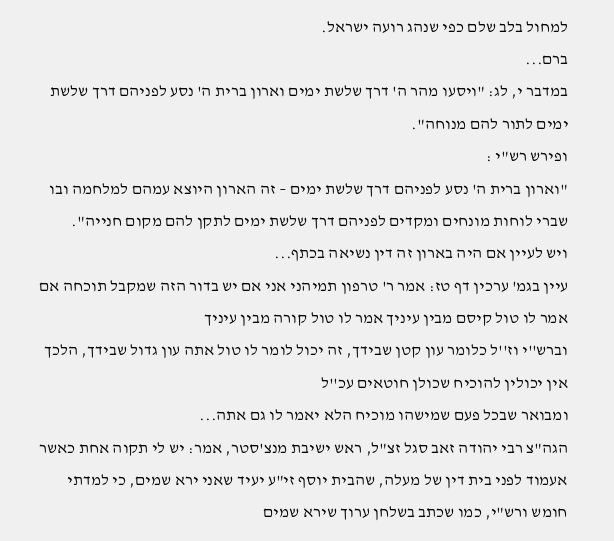למחול בלב שלם כפי שנהג רועה ישראל.
ברם...
במדבר י, לג: "ויסעו מהר ה' דרך שלשת ימים וארון ברית ה' נסע לפניהם דרך שלשת ימים לתור להם מנוחה".
ופירש רש"י :
"וארון ברית ה' נסע לפניהם דרך שלשת ימים – זה הארון היוצא עמהם למלחמה ובו שברי לוחות מונחים ומקדים לפניהם דרך שלשת ימים לתקן להם מקום חנייה".
ויש לעיין אם היה בארון זה דין נשיאה בכתף...
עיין בגמ' ערכין דף טז: אמר ר' טרפון תמיהני אני אם יש בדור הזה שמקבל תוכחה אם אמר לו טול קיסם מבין עיניך אמר לו טול קורה מבין עיניך
וברש''י וז''ל כלומר עון קטן שבידך, זה יכול לומר לו טול אתה עון גדול שבידך, הלכך אין יכולין להוכיח שכולן חוטאים עכ''ל
ומבואר שבכל פעם שמישהו מוכיח הלא יאמר לו גם אתה...
הגה"צ רבי יהודה זאב סגל זצ"ל, ראש ישיבת מנצ'סטר, אמר: יש לי תקוה אחת כאשר אעמוד לפני בית דין של מעלה, שהבית יוסף זי"ע יעיד שאני ירא שמים, כי למדתי חומש ורש"י, כמו שכתב בשלחן ערוך שירא שמים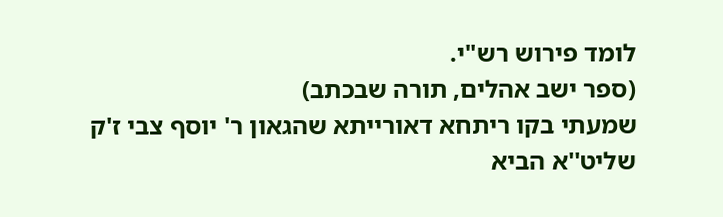לומד פירוש רש"י.
(ספר ישב אהלים, תורה שבכתב)
שמעתי בקו ריתחא דאורייתא שהגאון ר' יוסף צבי ז'ק שליט''א הביא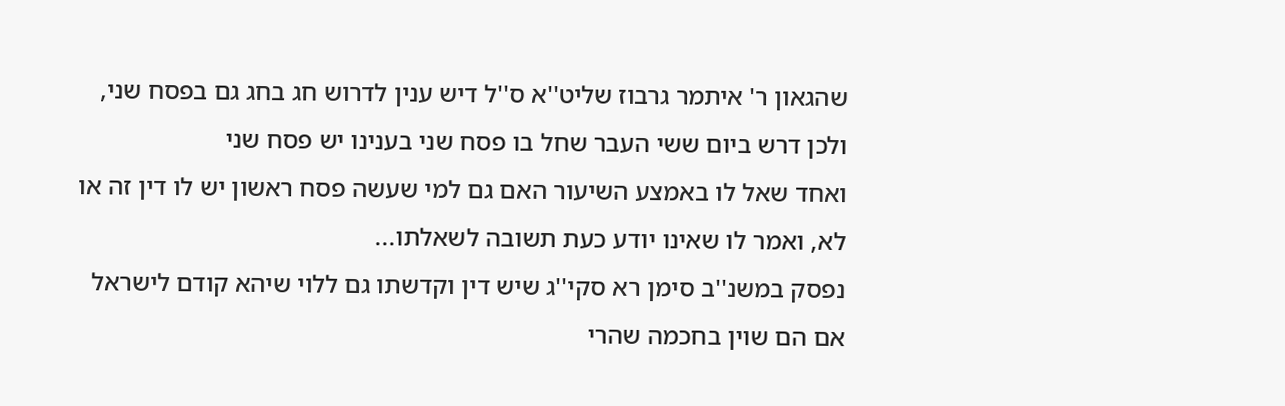שהגאון ר' איתמר גרבוז שליט''א ס''ל דיש ענין לדרוש חג בחג גם בפסח שני, ולכן דרש ביום ששי העבר שחל בו פסח שני בענינו יש פסח שני
ואחד שאל לו באמצע השיעור האם גם למי שעשה פסח ראשון יש לו דין זה או לא, ואמר לו שאינו יודע כעת תשובה לשאלתו...
נפסק במשנ''ב סימן רא סקי''ג שיש דין וקדשתו גם ללוי שיהא קודם לישראל אם הם שוין בחכמה שהרי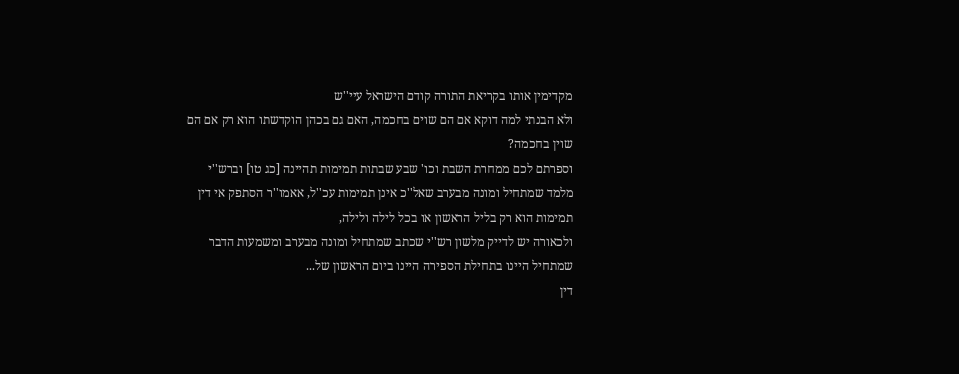מקדימין אותו בקריאת התורה קודם הישראל עיי''ש
ולא הבנתי למה דוקא אם הם שוים בחכמה, האם גם בכהן הוקדשתו הוא רק אם הם שוין בחכמה?
וספרתם לכם ממחרת השבת וכו' שבע שבתות תמימות תהיינה [כג טו] וברש''י מלמד שמתחיל ומונה מבערב שאל''כ אינן תמימות עכ''ל, אאמו''ר הסתפק אי דין תמימות הוא רק בליל הראשון או בכל לילה ולילה,
ולכאורה יש לדייק מלשון רש''י שכתב שמתחיל ומונה מבערב ומשמעות הדבר שמתחיל היינו בתחילת הספירה היינו ביום הראשון של...
דין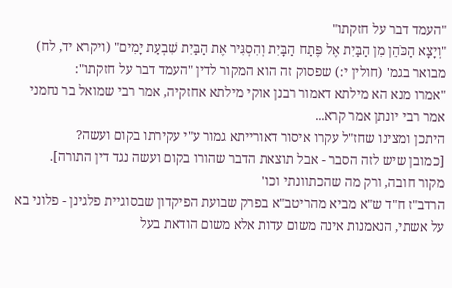"העמד דבר על חזקתו"
"וְיָצָא הַכֹּהֵן מִן הַבַּיִת אֶל פֶּתַח הַבָּיִת וְהִסְגִּיר אֶת הַבַּיִת שִׁבְעַת יָמִים" (ויקרא יד, לח)
מבואר בגמ' (חולין י:) שפסוק זה הוא המקור לדין "העמד דבר על חזקתו":
"אמרו מנא הא מילתא דאמור רבנן אוקי מילתא אחזקיה, אמר רבי שמואל בר נחמני אמר רבי יונתן אמר קרא...
היתכן ומצינו שחז"ל עקרו איסור דאורייתא גמור ע"י עקירתו בקום ועשה?
[כמובן שיש לזה הסבר - אבל תוצאת הדבר שהורו בקום ועשה נגד דין התורה].
מקור חובה, ורק מה שהכתוונתי וכו'
הרדב"ז ח"ד ש"א מביא מהריטב"א בפרק שבועת הפיקדון שבסוגיית פלגינן - פלוני בא על אשתי, הנאמנות אינה משום עדות אלא משום הודאת בעל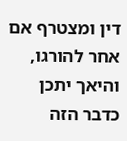דין ומצטרף אם אחר להורגו, והיאך יתכן כדבר הזה